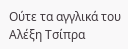Ούτε τα αγγλικά του Αλέξη Τσίπρα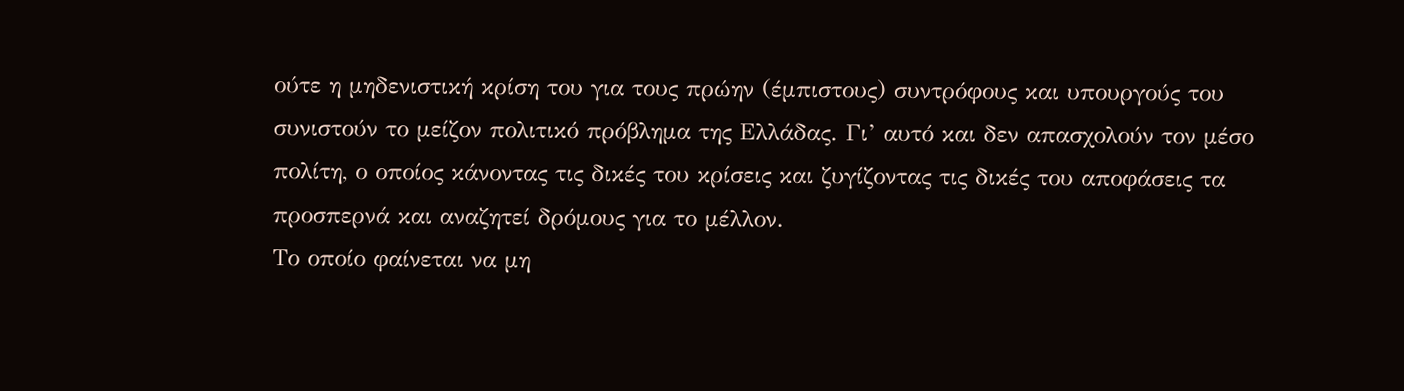ούτε η μηδενιστική κρίση του για τους πρώην (έμπιστους) συντρόφους και υπουργούς του συνιστούν το μείζον πολιτικό πρόβλημα της Ελλάδας. Γι’ αυτό και δεν απασχολούν τον μέσο πολίτη, ο οποίος κάνοντας τις δικές του κρίσεις και ζυγίζοντας τις δικές του αποφάσεις τα προσπερνά και αναζητεί δρόμους για το μέλλον.
Το οποίο φαίνεται να μη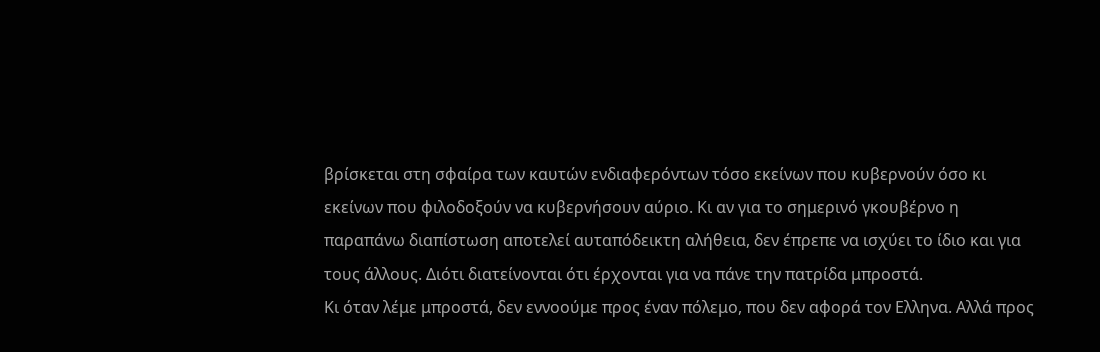βρίσκεται στη σφαίρα των καυτών ενδιαφερόντων τόσο εκείνων που κυβερνούν όσο κι εκείνων που φιλοδοξούν να κυβερνήσουν αύριο. Κι αν για το σημερινό γκουβέρνο η παραπάνω διαπίστωση αποτελεί αυταπόδεικτη αλήθεια, δεν έπρεπε να ισχύει το ίδιο και για τους άλλους. Διότι διατείνονται ότι έρχονται για να πάνε την πατρίδα μπροστά.
Κι όταν λέμε μπροστά, δεν εννοούμε προς έναν πόλεμο, που δεν αφορά τον Ελληνα. Αλλά προς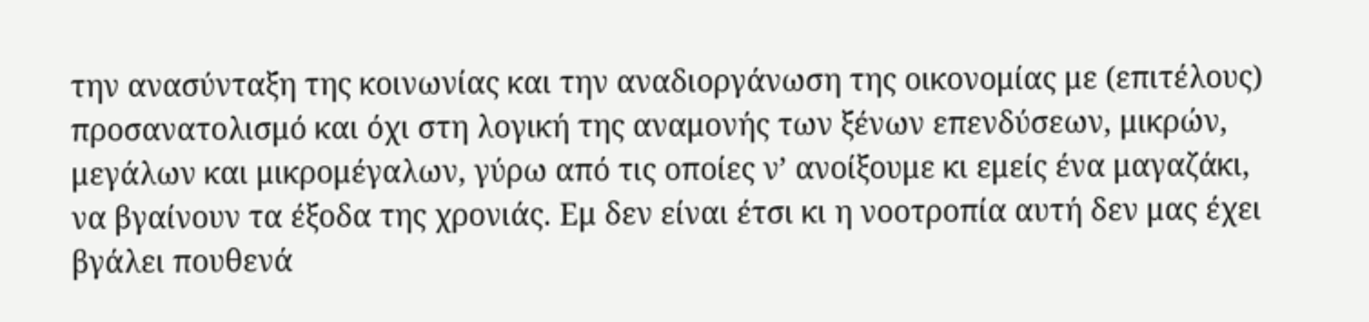την ανασύνταξη της κοινωνίας και την αναδιοργάνωση της οικονομίας με (επιτέλους) προσανατολισμό και όχι στη λογική της αναμονής των ξένων επενδύσεων, μικρών, μεγάλων και μικρομέγαλων, γύρω από τις οποίες ν’ ανοίξουμε κι εμείς ένα μαγαζάκι, να βγαίνουν τα έξοδα της χρονιάς. Εμ δεν είναι έτσι κι η νοοτροπία αυτή δεν μας έχει βγάλει πουθενά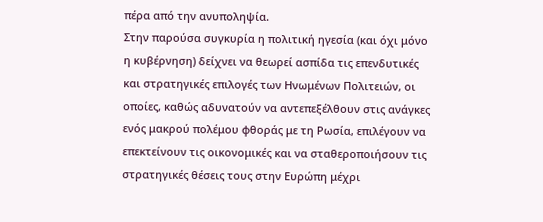πέρα από την ανυποληψία.
Στην παρούσα συγκυρία η πολιτική ηγεσία (και όχι μόνο η κυβέρνηση) δείχνει να θεωρεί ασπίδα τις επενδυτικές και στρατηγικές επιλογές των Ηνωμένων Πολιτειών, οι οποίες, καθώς αδυνατούν να αντεπεξέλθουν στις ανάγκες ενός μακρού πολέμου φθοράς με τη Ρωσία, επιλέγουν να επεκτείνουν τις οικονομικές και να σταθεροποιήσουν τις στρατηγικές θέσεις τους στην Ευρώπη μέχρι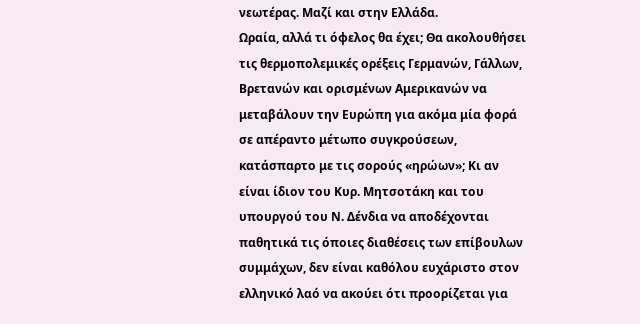νεωτέρας. Μαζί και στην Ελλάδα.
Ωραία, αλλά τι όφελος θα έχει; Θα ακολουθήσει τις θερμοπολεμικές ορέξεις Γερμανών, Γάλλων, Βρετανών και ορισμένων Αμερικανών να μεταβάλουν την Ευρώπη για ακόμα μία φορά σε απέραντο μέτωπο συγκρούσεων, κατάσπαρτο με τις σορούς «ηρώων»; Κι αν είναι ίδιον του Κυρ. Μητσοτάκη και του υπουργού του Ν. Δένδια να αποδέχονται παθητικά τις όποιες διαθέσεις των επίβουλων συμμάχων, δεν είναι καθόλου ευχάριστο στον ελληνικό λαό να ακούει ότι προορίζεται για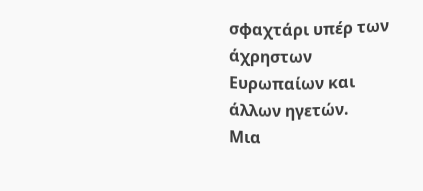σφαχτάρι υπέρ των άχρηστων Ευρωπαίων και άλλων ηγετών.
Μια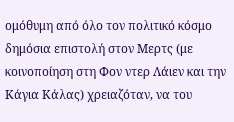ομόθυμη από όλο τον πολιτικό κόσμο δημόσια επιστολή στον Μερτς (με κοινοποίηση στη Φον ντερ Λάιεν και την Κάγια Κάλας) χρειαζόταν, να του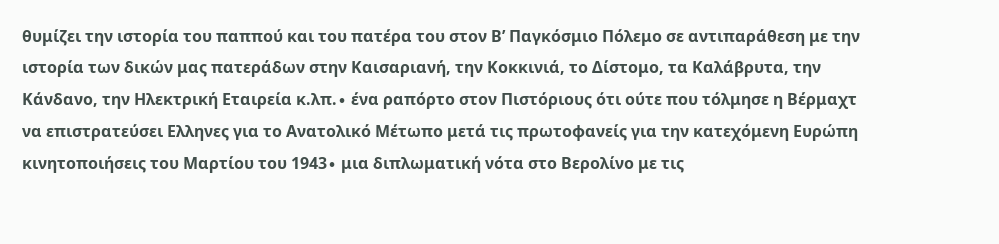θυμίζει την ιστορία του παππού και του πατέρα του στον Β’ Παγκόσμιο Πόλεμο σε αντιπαράθεση με την ιστορία των δικών μας πατεράδων στην Καισαριανή, την Κοκκινιά, το Δίστομο, τα Καλάβρυτα, την Κάνδανο, την Ηλεκτρική Εταιρεία κ.λπ.∙ ένα ραπόρτο στον Πιστόριους ότι ούτε που τόλμησε η Βέρμαχτ να επιστρατεύσει Ελληνες για το Ανατολικό Μέτωπο μετά τις πρωτοφανείς για την κατεχόμενη Ευρώπη κινητοποιήσεις του Μαρτίου του 1943∙ μια διπλωματική νότα στο Βερολίνο με τις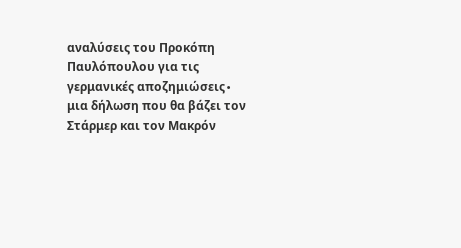αναλύσεις του Προκόπη Παυλόπουλου για τις γερμανικές αποζημιώσεις∙ μια δήλωση που θα βάζει τον Στάρμερ και τον Μακρόν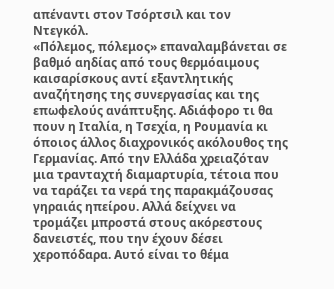απέναντι στον Τσόρτσιλ και τον Ντεγκόλ.
«Πόλεμος, πόλεμος» επαναλαμβάνεται σε βαθμό αηδίας από τους θερμόαιμους καισαρίσκους αντί εξαντλητικής αναζήτησης της συνεργασίας και της επωφελούς ανάπτυξης. Αδιάφορο τι θα πουν η Ιταλία, η Τσεχία, η Ρουμανία κι όποιος άλλος διαχρονικός ακόλουθος της Γερμανίας. Από την Ελλάδα χρειαζόταν μια τρανταχτή διαμαρτυρία, τέτοια που να ταράζει τα νερά της παρακμάζουσας γηραιάς ηπείρου. Αλλά δείχνει να τρομάζει μπροστά στους ακόρεστους δανειστές, που την έχουν δέσει χεροπόδαρα. Αυτό είναι το θέμα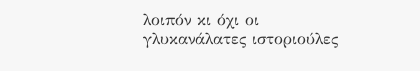λοιπόν κι όχι οι γλυκανάλατες ιστοριούλες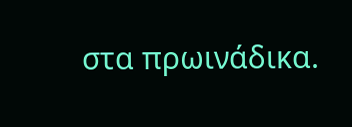στα πρωινάδικα.